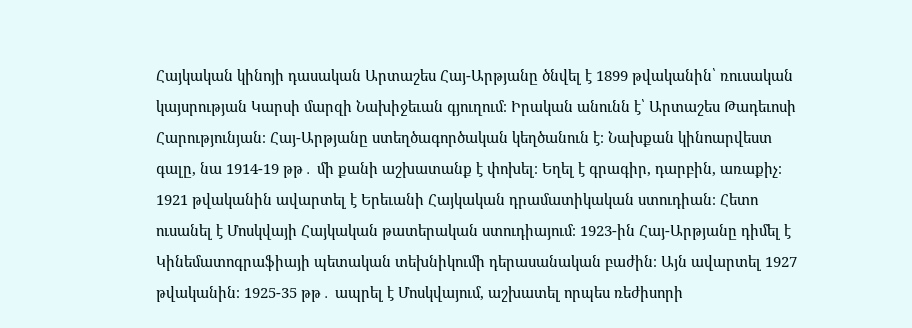Հայկական կինոյի դասական Արտաշես Հայ-Արթյանը ծնվել է 1899 թվականին՝ ռուսական կայսրության Կարսի մարզի Նախիջեւան գյուղում։ Իրական անունն է՝ Արտաշես Թադեւոսի Հարությունյան։ Հայ-Արթյանը ստեղծագործական կեղծանուն է։ Նախքան կինոարվեստ գալը, նա 1914-19 թթ․ մի քանի աշխատանք է փոխել։ Եղել է գրագիր, դարբին, առաքիչ։ 1921 թվականին ավարտել է Երեւանի Հայկական դրամատիկական ստուդիան։ Հետո ուսանել է Մոսկվայի Հայկական թատերական ստուդիայում։ 1923-ին Հայ-Արթյանը դիմել է Կինեմատոգրաֆիայի պետական տեխնիկումի դերասանական բաժին։ Այն ավարտել 1927 թվականին։ 1925-35 թթ․ ապրել է Մոսկվայում, աշխատել որպես ռեժիսորի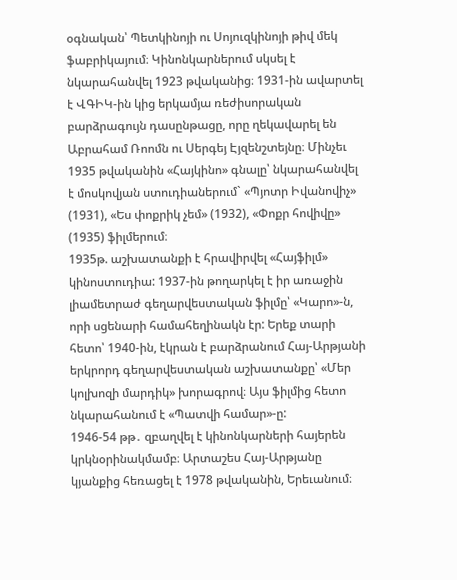օգնական՝ Պետկինոյի ու Սոյուզկինոյի թիվ մեկ ֆաբրիկայում։ Կինոնկարներում սկսել է նկարահանվել 1923 թվականից։ 1931-ին ավարտել է ՎԳԻԿ-ին կից երկամյա ռեժիսորական բարձրագույն դասընթացը, որը ղեկավարել են Աբրահամ Ռոոմն ու Սերգեյ Էյզենշտեյնը։ Մինչեւ 1935 թվականին «Հայկինո» գնալը՝ նկարահանվել է մոսկովյան ստուդիաներում` «Պյոտր Իվանովիչ» (1931), «Ես փոքրիկ չեմ» (1932), «Փոքր հովիվը» (1935) ֆիլմերում։
1935թ. աշխատանքի է հրավիրվել «Հայֆիլմ» կինոստուդիա: 1937-ին թողարկել է իր առաջին լիամետրաժ գեղարվեստական ֆիլմը՝ «Կարո»-ն, որի սցենարի համահեղինակն էր: Երեք տարի հետո՝ 1940-ին, էկրան է բարձրանում Հայ-Արթյանի երկրորդ գեղարվեստական աշխատանքը՝ «Մեր կոլխոզի մարդիկ» խորագրով։ Այս ֆիլմից հետո նկարահանում է «Պատվի համար»-ը:
1946-54 թթ․ զբաղվել է կինոնկարների հայերեն կրկնօրինակմամբ։ Արտաշես Հայ-Արթյանը կյանքից հեռացել է 1978 թվականին, Երեւանում։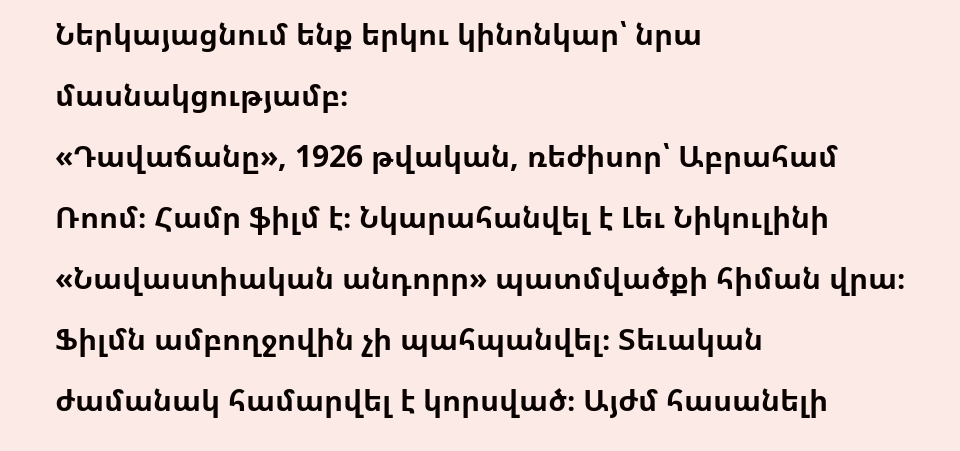Ներկայացնում ենք երկու կինոնկար՝ նրա մասնակցությամբ։
«Դավաճանը», 1926 թվական, ռեժիսոր՝ Աբրահամ Ռոոմ։ Համր ֆիլմ է։ Նկարահանվել է Լեւ Նիկուլինի «Նավաստիական անդորր» պատմվածքի հիման վրա։ Ֆիլմն ամբողջովին չի պահպանվել։ Տեւական ժամանակ համարվել է կորսված։ Այժմ հասանելի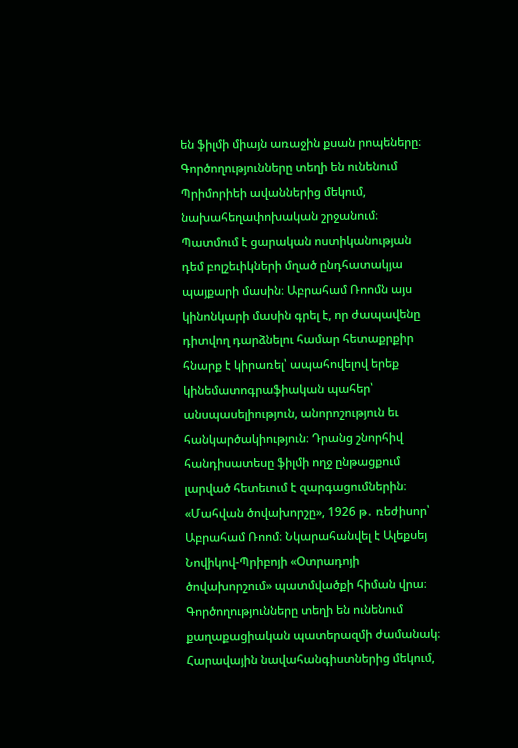են ֆիլմի միայն առաջին քսան րոպեները։ Գործողությունները տեղի են ունենում Պրիմորիեի ավաններից մեկում, նախահեղափոխական շրջանում։ Պատմում է ցարական ոստիկանության դեմ բոլշեւիկների մղած ընդհատակյա պայքարի մասին։ Աբրահամ Ռոոմն այս կինոնկարի մասին գրել է, որ ժապավենը դիտվող դարձնելու համար հետաքրքիր հնարք է կիրառել՝ ապահովելով երեք կինեմատոգրաֆիական պահեր՝ անսպասելիություն, անորոշություն եւ հանկարծակիություն։ Դրանց շնորհիվ հանդիսատեսը ֆիլմի ողջ ընթացքում լարված հետեւում է զարգացումներին։
«Մահվան ծովախորշը», 1926 թ․ ռեժիսոր՝ Աբրահամ Ռոոմ։ Նկարահանվել է Ալեքսեյ Նովիկով-Պրիբոյի «Օտրադոյի ծովախորշում» պատմվածքի հիման վրա։ Գործողությունները տեղի են ունենում քաղաքացիական պատերազմի ժամանակ։ Հարավային նավահանգիստներից մեկում,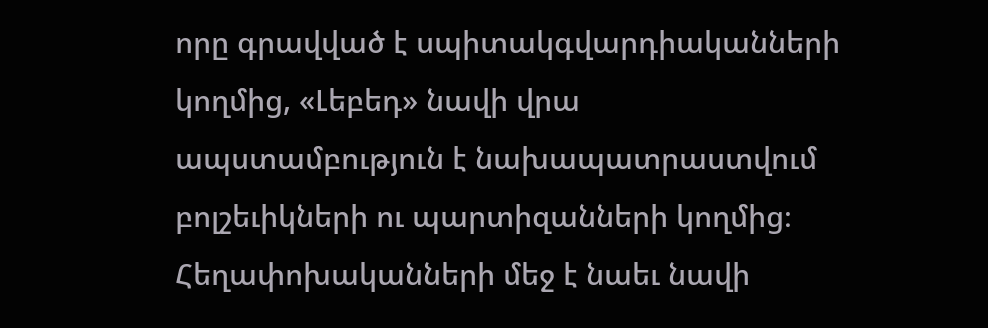որը գրավված է սպիտակգվարդիականների կողմից, «Լեբեդ» նավի վրա ապստամբություն է նախապատրաստվում բոլշեւիկների ու պարտիզանների կողմից։ Հեղափոխականների մեջ է նաեւ նավի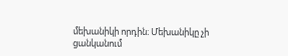մեխանիկի որդին։ Մեխանիկը չի ցանկանում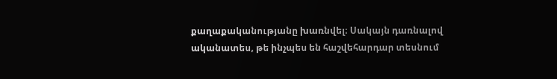քաղաքականությանը խառնվել։ Սակայն դառնալով ականատես, թե ինչպես են հաշվեհարդար տեսնում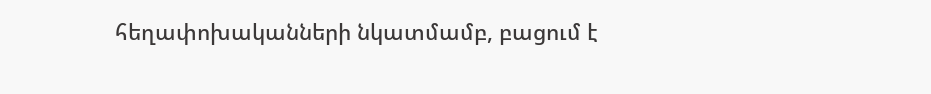հեղափոխականների նկատմամբ, բացում է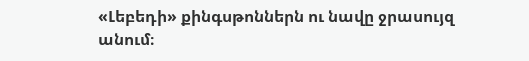«Լեբեդի» քինգսթոններն ու նավը ջրասույզ անում։